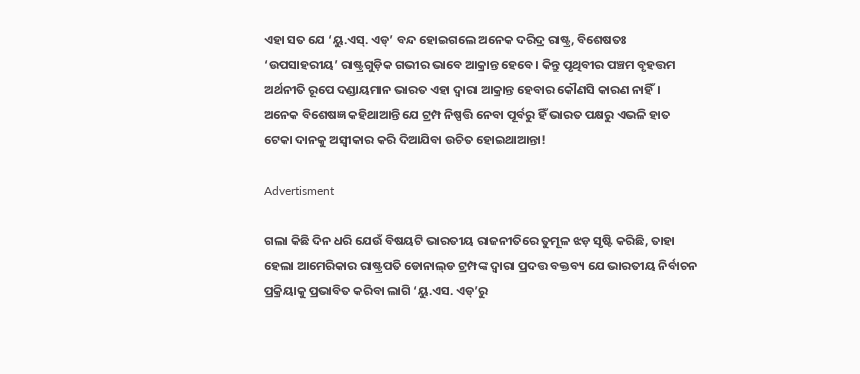ଏହା ସତ ଯେ ‘ୟୁ.ଏସ୍‌. ଏଡ୍‌’ ବନ୍ଦ ହୋଇଗଲେ ଅନେକ ଦରିଦ୍ର ରାଷ୍ଟ୍ର, ବିଶେଷତଃ ‘ଉପସାହରୀୟ’ ରାଷ୍ଟ୍ରଗୁଡ଼ିକ ଗଭୀର ଭାବେ ଆକ୍ରାନ୍ତ ହେବେ। କିନ୍ତୁ ପୃଥିବୀର ପଞ୍ଚମ ବୃହତ୍ତମ ଅର୍ଥନୀତି ରୂପେ ଦଣ୍ଡାୟମାନ ଭାରତ ଏହା ଦ୍ବାରା ଆକ୍ରାନ୍ତ ହେବାର କୌଣସି କାରଣ ନାହିଁ। ଅନେକ ବିଶେଷଜ୍ଞ କହିଥାଆନ୍ତି ଯେ ଟ୍ରମ୍ପ ନିଷ୍ପତ୍ତି ନେବା ପୂର୍ବରୁ ହିଁ ଭାରତ ପକ୍ଷରୁ ଏଭଳି ହାତ ଟେକା ଦାନକୁ ଅସ୍ବୀକାର କରି ଦିଆଯିବା ଉଚିତ ହୋଇଥାଆନ୍ତା!

Advertisment

ଗଲା କିଛି ଦିନ ଧରି ଯେଉଁ ବିଷୟଟି ଭାରତୀୟ ରାଜନୀତିରେ ତୁମୂଳ ଝଡ଼ ସୃଷ୍ଟି କରିଛି, ତାହା‌ ହେଲା ଆମେରିକାର ରାଷ୍ଟ୍ରପତି ଡୋନାଲ୍‌ଡ ଟ୍ରମ୍ପଙ୍କ ଦ୍ବାରା ପ୍ରଦତ୍ତ ବକ୍ତବ୍ୟ ଯେ ଭାରତୀୟ ନିର୍ବାଚନ‌ ପ୍ରକ୍ରିୟାକୁ ପ୍ରଭାବିତ କରିବା ଲାଗି ‘ୟୁ.ଏସ. ଏଡ୍‌’ରୁ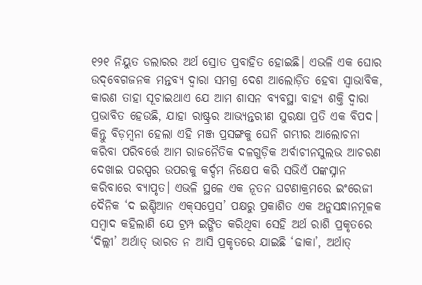୧୨୧ ନିୟୁତ ଡଲାରର ଅର୍ଥ ସ୍ରୋତ ପ୍ରବାହିତ ହୋଇଛି। ଏଭଳି ଏକ ଘୋର ଉଦ୍‌ବେଗଜନକ ମନ୍ତବ୍ୟ ଦ୍ବାରା ସମଗ୍ର ଦେଶ ଆଲୋଡ଼ିତ ହେବା ସ୍ବାଭାବିକ, କାରଣ ତାହା ସୂଚାଇଥାଏ ଯେ ଆମ ଶାସନ ବ୍ୟବସ୍ଥା ବାହ୍ୟ ଶକ୍ତି ଦ୍ବାରା ପ୍ରଭାବିତ ହେଉଛି, ଯାହା ରାଷ୍ଟ୍ରର ଆଭ୍ୟନ୍ତରୀଣ ସୁରକ୍ଷା ପ୍ରତି ଏକ ବିପଦ। କିନ୍ତୁ ବିଡ଼ମ୍ବନା ହେଲା ଏହି ମଞ୍ଜ ପ୍ରସଙ୍ଗକୁ ଘେନି ଗମ୍ଭୀର ଆଲୋଚନା କରିବା ପରିବର୍ତ୍ତେ ଆମ ରାଜନୈତିକ ଦଳଗୁଡ଼ିକ ଅର୍ବାଚୀନସୁଲଭ ଆଚରଣ ଦେଖାଇ ପରସ୍ପର ଉପରକୁ କର୍ଦ୍ଦମ ନିକ୍ଷେପ କରି ସଭିଏଁ ପଙ୍କସ୍ନାନ କରିବାରେ ବ୍ୟାପୃତ। ଏଭଳି ସ୍ଥଳେ ଏକ ନୂତନ ଘଟଣାକ୍ରମରେ ଇଂରେଜୀ ଦୈନିକ ‘ଦ ଇଣ୍ଡିଆନ ଏକ୍‌ସପ୍ରେସ’ ପ‌କ୍ଷରୁ ପ୍ରକାଶିତ ଏକ ଅନୁସନ୍ଧାନମୂଳକ ସମ୍ବାଦ କହିଲାଣି ଯେ ଟ୍ରମ୍ପ ଇଙ୍ଗିତ କରିଥିବା ସେହି ଅର୍ଥ ରାଶି ପ୍ରକୃତରେ ‘ଦିଲ୍ଲୀ’ ଅର୍ଥାତ୍ ଭାରତ ନ ଆସି ପ୍ରକୃତରେ ଯାଇଛି ‘ଢାକା’, ଅର୍ଥାତ୍‌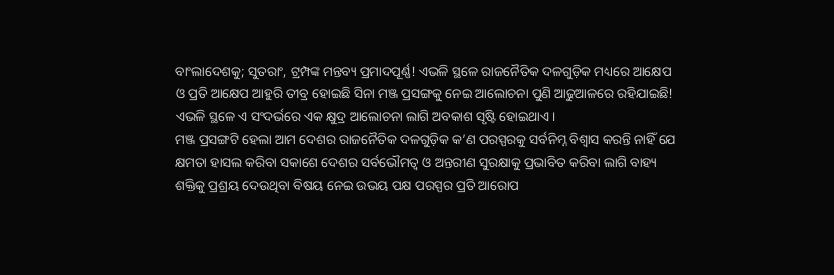ବାଂଲାଦେଶକୁ; ସୁତରାଂ, ଟ୍ରମ୍ପଙ୍କ ମନ୍ତବ୍ୟ ପ୍ରମାଦପୂର୍ଣ୍ଣ! ଏଭଳି ସ୍ଥଳେ ରାଜନୈତିକ ଦଳଗୁଡ଼ିକ ମଧ୍ୟରେ ଆକ୍ଷେପ ଓ ପ୍ରତି ଆକ୍ଷେପ ଆହୁରି ତୀବ୍ର ହୋଇଛି ସିନା ମଞ୍ଜ ପ୍ରସଙ୍ଗକୁ ନେଇ ଆଲୋଚନା ପୁଣି ଆଢୁଆଳରେ ରହିଯାଇଛି! ଏଭଳି ସ୍ଥଳେ ଏ ସଂଦର୍ଭରେ ଏକ କ୍ଷୁଦ୍ର ଆଲୋଚନା ଲାଗି ଅବକାଶ ସୃଷ୍ଟି ହୋଇଥାଏ।
ମଞ୍ଜ ପ୍ରସଙ୍ଗଟି ହେଲା ଆମ ଦେଶର ରାଜନୈତିକ ଦଳଗୁଡ଼ିକ କ’ଣ ପରସ୍ପରକୁ ସର୍ବନିମ୍ନ ବିଶ୍ବାସ କରନ୍ତି ନାହିଁ ଯେ କ୍ଷମତା ହାସଲ କରିବା ସକାଶେ ଦେଶର ସର୍ବଭୌମତ୍ବ ଓ ଅନ୍ତରୀଣ ସୁରକ୍ଷାକୁ ପ୍ରଭାବିତ କରିବା ଲାଗି ବାହ୍ୟ ଶକ୍ତିକୁ ପ୍ରଶ୍ରୟ ଦେଉଥିବା ବିଷୟ ନେଇ ଉଭୟ ପକ୍ଷ ପରସ୍ପର ପ୍ରତି ଆରୋପ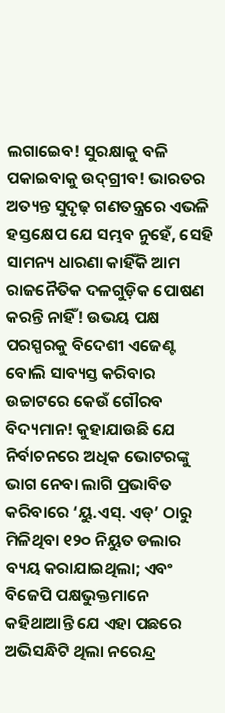ଲଗାଇ‌େବ! ସୁରକ୍ଷାକୁ ବଳି ପକାଇବାକୁ ଉଦ୍‌ଗ୍ରୀବ! ଭାରତର ଅତ୍ୟନ୍ତ ସୁଦୃଢ଼ ଗଣତନ୍ତ୍ରରେ ଏଭଳି ହସ୍ତକ୍ଷେପ ଯେ ସମ୍ଭବ ନୁହେଁ, ସେହି ସାମନ୍ୟ ଧାରଣା କାହିଁକି ଆମ ରାଜନୈତିକ ଦଳଗୁଡ଼ିକ ପୋଷଣ କରନ୍ତି ନାହିଁ! ଉଭୟ ପକ୍ଷ ପରସ୍ପରକୁ ବିଦେଶୀ ଏଜେଣ୍ଟ ବୋଲି ସାବ୍ୟସ୍ତ କରିବାର ଉଚ୍ଚାଟରେ କେଉଁ ଗୌରବ ବିଦ୍ୟମାନ! କୁହାଯାଉଛି ଯେ ନିର୍ବାଚନରେ ଅଧିକ ଭୋଟରଙ୍କୁ ଭାଗ ନେବା ଲାଗି ପ୍ରଭାବିତ କରିବାରେ ‘ୟୁ.ଏସ୍‌. ଏଡ୍‌’ ଠାରୁ ମିଳିଥିବା ୧୨୦ ନିୟୁତ ଡଲାର ବ୍ୟୟ କରାଯାଇଥିଲା; ଏବଂ ବିଜେପି ପକ୍ଷଭୁକ୍ତମାନେ କହିଥାଆନ୍ତି ଯେ ଏହା ପଛରେ ଅଭିସନ୍ଧିଟି ଥିଲା ନରେନ୍ଦ୍ର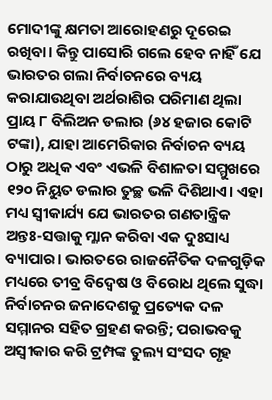ମୋଦୀଙ୍କୁ କ୍ଷମତା ଆରୋହଣରୁ ଦୂରେଇ ରଖିବା। କିନ୍ତୁ ପାସୋରି ଗଲେ ହେବ ନାହିଁ ଯେ ଭାରତର ଗଲା ନିର୍ବାଚନରେ ବ୍ୟୟ କରାଯାଉଥିବା ଅର୍ଥରାଶିର ପରିମାଣ ଥିଲା ପ୍ରାୟ ୮ ବିଲିଅନ ଡଲାର (୬୪ ହଜାର କୋଟି ଟଙ୍କା), ଯାହା ଆମେରିକାର ନିର୍ବାଚନ ବ୍ୟୟ ଠାରୁ ଅଧିକ ଏବଂ ଏଭଳି ବିଶାଳତା ସମ୍ମୁଖରେ ୧୨୦ ନିୟୁତ ଡଲାର ତୁଚ୍ଛ ଭଳି ଦିଶିଥାଏ। ଏହା ମଧ୍ୟ ସ୍ବୀକାର୍ଯ୍ୟ ଯେ ଭାରତର ଗଣତାନ୍ତ୍ରିକ ଅନ୍ତଃ-ସତ୍ତାକୁ ମ୍ଳାନ କରିବା ଏକ ଦୁଃସାଧ୍ୟ ବ୍ୟାପାର। ଭାରତରେ ରାଜନୈତିକ ଦଳଗୁଡ଼ିକ ମଧ୍ୟରେ ତୀବ୍ର ବିଦ୍ବେଷ ଓ ବିରୋଧ ଥିଲେ ସୁଦ୍ଧା ନିର୍ବାଚନର ଜନାଦେଶକୁ ପ୍ରତ୍ୟେକ ଦଳ ସମ୍ମାନର ସହିତ ଗ୍ରହଣ କରନ୍ତି; ପରାଭବକୁ ଅସ୍ବୀକାର କରି ଟ୍ରମ୍ପଙ୍କ ତୁଲ୍ୟ ସଂସଦ ଗୃହ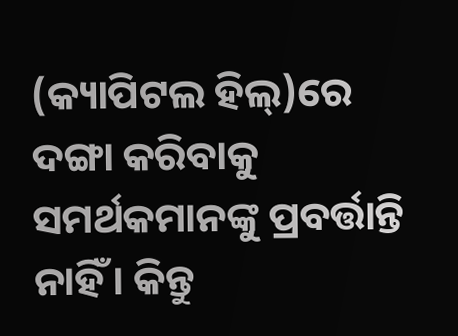(କ୍ୟାପିଟଲ ହିଲ୍‌)ରେ ଦଙ୍ଗା କରିବାକୁ ସମର୍ଥକମାନଙ୍କୁ ପ୍ରବର୍ତ୍ତାନ୍ତି ନାହିଁ। କିନ୍ତୁ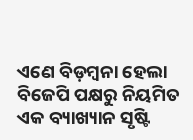ଏଣେ ବିଡ଼ମ୍ବନା ହେଲା ବିଜେପି ପକ୍ଷରୁ ନିୟମିତ ଏକ ବ୍ୟାଖ୍ୟାନ ସୃଷ୍ଟି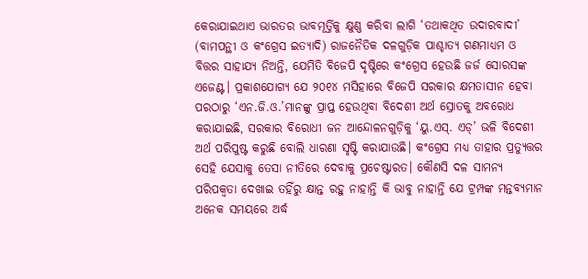କ‌େରାଯାଇଥାଏ ଭାରତର ଭାବମୂର୍ତ୍ତିକୁ କ୍ଷୁଣ୍ଣ କରିବା ଲାଗି ‘ତଥାକଥିତ ଉଦାରବାଦୀ’ (ବାମପନ୍ଥୀ ଓ କଂଗ୍ରେସ ଇତ୍ୟାଦି) ରାଜନୈତିକ ଦଳଗୁଡ଼ିକ ପାଶ୍ଚାତ୍ୟ ଗଣମାଧ୍ୟମ ଓ ବିତ୍ତର ସାହାଯ୍ୟ ନିଅନ୍ତି, ଯେମିତି ବିଜେପି ଦୃଷ୍ଟିରେ କଂଗ୍ରେସ ହେଉଛି ଜର୍ଜ ସୋରସଙ୍କ ଏଜେଣ୍ଟ। ପ୍ରକାଶଯୋଗ୍ୟ ଯେ ୨୦୧୪ ମସିହାରେ ବିଜେପି ସରକାର କ୍ଷମତାସୀନ ହେବା ପରଠାରୁ ‘ଏନ.ଜି.ଓ.’ମାନଙ୍କୁ ପ୍ରାପ୍ତ ହେଉଥିବା ବିଦେଶୀ ଅର୍ଥ ସ୍ରୋତକୁ ଅବରୋଧ କରାଯାଇଛି, ସରକାର ବିରୋଧୀ ଜନ ଆନ୍ଦୋଳନଗୁଡ଼ିକୁ ‘ୟୁ.ଏସ୍. ଏଡ୍‌’ ଭଳି ବିଦେଶୀ ଅର୍ଥ ପରିପୁଷ୍ଟ କରୁଛି ବୋଲି ଧାରଣା ସୃଷ୍ଟି କରାଯାଉଛି। କଂଗ୍ରେସ ମଧ୍ୟ ତାହାର ପ୍ରତ୍ୟୁତ୍ତର ସେହି ଯେସାକୁ ତେସା ନୀତିରେ ଦେବାକୁ ପ୍ରଚେଷ୍ଟାରତ। କୌଣସି ଦଳ ସାମନ୍ୟ ପରିପକ୍ବତା ଦେଖାଇ ତହିଁରୁ କ୍ଷାନ୍ତ ରହୁ ନାହାନ୍ତି କି ଭାବୁ ନାହାନ୍ତି ଯେ ଟ୍ରମ୍ପଙ୍କ ମନ୍ତବ୍ୟମାନ ଅନେକ ସମୟରେ ଅର୍ଦ୍ଧ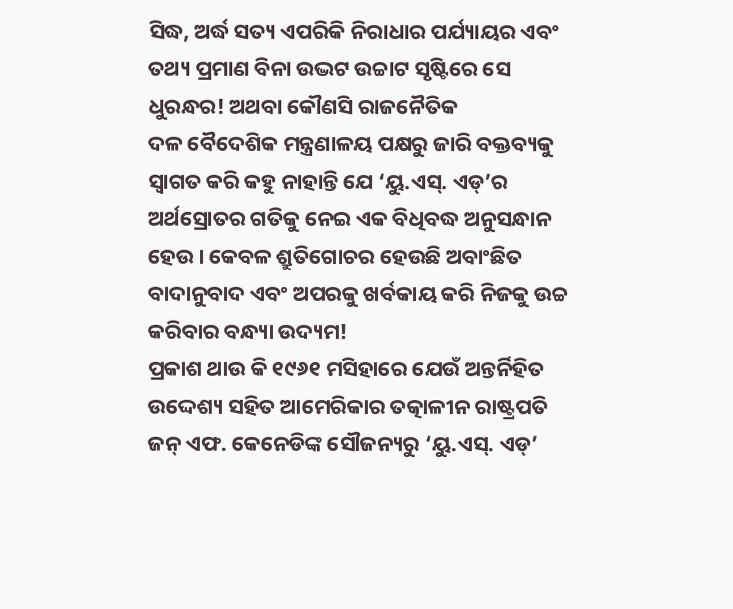ସିଦ୍ଧ, ଅର୍ଦ୍ଧ ସତ୍ୟ ଏପରିକି ନିରାଧାର ପର୍ଯ୍ୟାୟର ଏବଂ ତଥ୍ୟ ପ୍ରମାଣ ବିନା ଉଦ୍ଭଟ ଉଚ୍ଚାଟ ସୃଷ୍ଟିରେ ସେ ଧୁରନ୍ଧର! ଅଥବା କୌଣସି ରାଜନୈତିକ ଦଳ ‌ବୈଦେଶିକ ମନ୍ତ୍ରଣାଳୟ ପକ୍ଷରୁ ଜାରି ବକ୍ତବ୍ୟକୁ ସ୍ବାଗତ କରି କହୁ ନାହାନ୍ତି ଯେ ‘ୟୁ.ଏସ୍‌. ଏଡ୍‌’ର ଅର୍ଥସ୍ରୋତର ଗତିକୁ ନେଇ ଏକ ବିଧିବଦ୍ଧ ଅନୁସନ୍ଧାନ ହେଉ। କେବଳ ଶ୍ରୁତିଗୋଚର ହେଉଛି ଅବାଂଛିତ ବାଦାନୁବାଦ ଏବଂ ଅପରକୁ ଖର୍ବକାୟ କରି ନିଜକୁ ଉଚ୍ଚ କରିବାର ବନ୍ଧ୍ୟା ଉଦ୍ୟମ!
ପ୍ରକାଶ ଥାଉ କି ୧୯୬୧ ମସିହାରେ ଯେଉଁ ଅନ୍ତର୍ନିହିତ ଉଦ୍ଦେଶ୍ୟ ସହିତ ଆମେରିକାର ତତ୍କାଳୀନ ରାଷ୍ଟ୍ରପତି ଜନ୍‌ ଏଫ. କେନେଡିଙ୍କ ସୌଜନ୍ୟରୁ ‘ୟୁ.ଏସ୍‌. ଏଡ୍‌’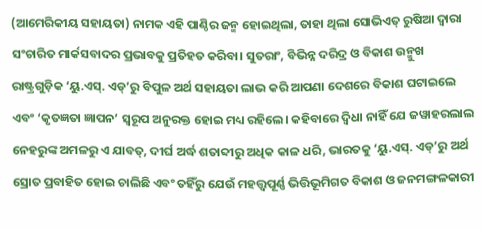(ଆମେରିକୀୟ ସହାୟତା) ନାମକ ଏହି ପାଣ୍ଠିର ଜନ୍ମ ହୋଇଥିଲା, ତାହା ଥିଲା ସୋଭିଏତ୍‌ ରୁଷିଆ ଦ୍ବାରା ସଂଚାରିତ ମାର୍କସବାଦର ପ୍ରଭାବକୁ ପ୍ରତିହତ କରିବା। ସୁତରାଂ, ବିଭିନ୍ନ ଦରିଦ୍ର ଓ ବିକାଶ ଉନ୍ମୁଖ ରାଷ୍ଟ୍ରଗୁଡ଼ିକ ‘ୟୁ.ଏସ୍‌. ଏଡ୍‌’ରୁ ବିପୁଳ ଅର୍ଥ ସହାୟତା ଲାଭ କରି ଆପଣା ଦେଶରେ ବିକାଶ ଘଟାଇଲେ ଏବଂ ‘କୃତଜ୍ଞତା ଜ୍ଞାପନ’ ସ୍ବରୂପ ଅନୁରକ୍ତ ହୋଇ ମଧ୍ୟ ରହିଲେ। କହିବାରେ ଦ୍ବିଧା ନାହିଁ ଯେ ଜୱାହରଲାଲ ନେହରୁଙ୍କ ଅମଳରୁ ଏ ଯାବତ୍‌, ଦୀର୍ଘ ଅର୍ଦ୍ଧ ଶତାବ୍ଦୀରୁ ଅଧିକ କାଳ ଧରି, ଭାରତକୁ ‘ୟୁ.ଏସ୍‌. ଏଡ୍‌’ରୁ ଅର୍ଥ ସ୍ରୋତ ପ୍ରବାହିତ ହୋଇ ଚାଲିଛି ଏବଂ ତହିଁରୁ ଯେଉଁ ମହତ୍ତ୍ବପୂର୍ଣ୍ଣ ଭିତ୍ତିଭୂମିଗତ ବିକାଶ ଓ ଜନମଙ୍ଗଳକାରୀ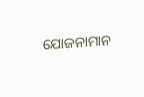ଯୋଜନାମାନ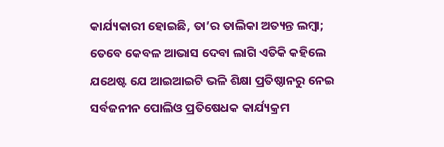କାର୍ଯ୍ୟକାରୀ ହୋଇଛି, ତା’ର ତାଲିକା ଅତ୍ୟନ୍ତ ଲମ୍ବା; ତେବେ କେବଳ ଆଭାସ ଦେବା ଲାଗି ଏତିକି କହିଲେ ଯଥେଷ୍ଟ ଯେ ଆଇଆଇଟି ଭଳି ଶିକ୍ଷା ପ୍ରତିଷ୍ଠାନରୁ ନେଇ ସର୍ବଜନୀନ ପୋଲିଓ ପ୍ରତିଷେଧକ କାର୍ଯ୍ୟକ୍ରମ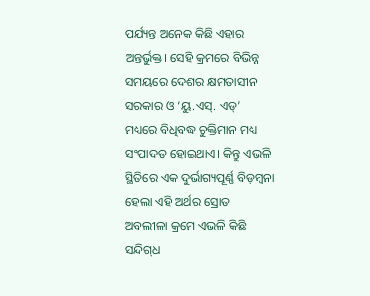ପର୍ଯ୍ୟନ୍ତ ଅନେକ କିଛି ଏହାର ଅନ୍ତର୍ଭୁକ୍ତ। ସେହି କ୍ରମରେ ବିଭିନ୍ନ ସମୟରେ ଦେଶର କ୍ଷମତାସୀନ ସରକାର ଓ ‘ୟୁ.ଏସ୍‌. ଏଡ୍‌’ ମଧ୍ୟରେ ବିଧିବଦ୍ଧ ଚୁକ୍ତିମାନ ମଧ୍ୟ ସଂପାଦତ ହୋଇଥାଏ। କିନ୍ତୁ ଏଭଳି ସ୍ଥିତିରେ ଏକ ଦୁର୍ଭାଗ୍ୟପୂର୍ଣ୍ଣ ବିଡ଼ମ୍ବନା ହେଲା ଏହି ଅର୍ଥର ସ୍ରୋତ ଅବଲୀଳା କ୍ରମେ ଏଭଳି କିଛି ସନ୍ଦିଗ୍‌ଧ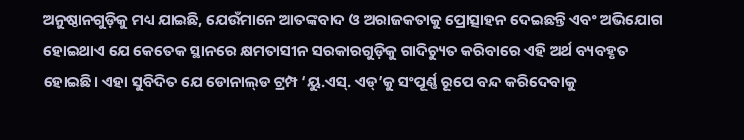ଅନୁଷ୍ଠାନଗୁଡ଼ିକୁ ମଧ୍ୟ ଯାଇଛି, ଯେଉଁମାନେ ଆତଙ୍କବାଦ ଓ ଅରାଜକତାକୁ ପ୍ରୋତ୍ସାହନ ଦେଇଛନ୍ତି ଏବଂ ଅଭିଯୋଗ ହୋଇଥାଏ ଯେ କେତେକ ସ୍ଥାନରେ କ୍ଷମତାସୀନ ସରକାରଗୁଡ଼ିକୁ ଗାଦିଚ୍ୟୁତ କରିବ‌ାରେ ଏହି ଅର୍ଥ ବ୍ୟବହୃତ ହୋଇଛି। ଏହା ସୁବିଦିତ ଯେ ଡୋନାଲ୍‌ଡ ଟ୍ରମ୍ପ ‘ୟୁ.ଏସ୍‌. ଏଡ୍‌’କୁ ସଂପୂର୍ଣ୍ଣ ରୂପେ ବନ୍ଦ କରିଦେବାକୁ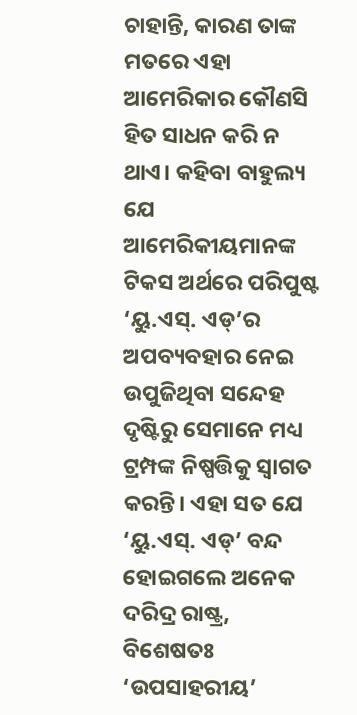ଚାହାନ୍ତି, କାରଣ ତାଙ୍କ ମତରେ ଏହା ଆମେରିକାର କୌଣସି ହିତ ସାଧନ କରି ନ ଥାଏ। କହିବା ବାହୁଲ୍ୟ ଯେ ଆମେରିକୀୟମାନଙ୍କ ଟିକସ ଅର୍ଥରେ ପରିପୁଷ୍ଟ ‘ୟୁ.ଏସ୍‌. ଏଡ୍‌’ର ଅପବ୍ୟବହାର ନେଇ ଉପୁଜିଥିବା ସନ୍ଦେହ ଦୃଷ୍ଟିରୁ ସେମାନେ ମଧ୍ୟ ଟ୍ରମ୍ପଙ୍କ ନିଷ୍ପତ୍ତିକୁ ସ୍ବାଗତ କରନ୍ତି। ଏହା ସତ ଯେ ‘ୟୁ.ଏସ୍‌. ଏଡ୍‌’ ବନ୍ଦ ହୋଇଗଲେ ଅନେକ ଦରିଦ୍ର ରାଷ୍ଟ୍ର, ବିଶେଷତଃ ‘ଉପସାହରୀୟ’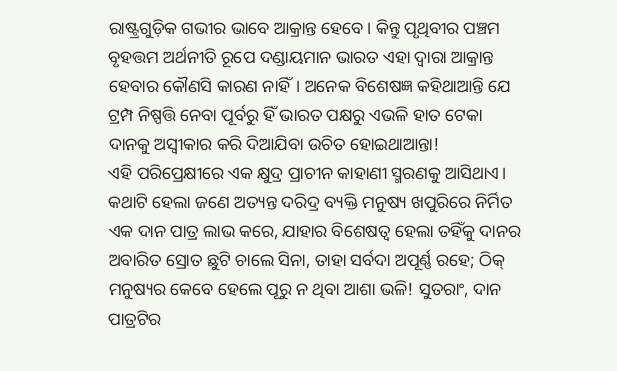ରାଷ୍ଟ୍ରଗୁଡ଼ିକ ଗଭୀର ଭାବେ ଆକ୍ରାନ୍ତ ହେବେ। କିନ୍ତୁ ପୃଥିବୀର ପଞ୍ଚମ ବୃହତ୍ତମ ଅର୍ଥନୀତି ରୂପେ ଦଣ୍ଡାୟମାନ ଭାରତ ଏହା ଦ୍ବାରା ଆକ୍ରାନ୍ତ ହେବାର କୌଣସି କାରଣ ନାହିଁ। ଅନେକ ବିଶେଷଜ୍ଞ କହିଥାଆନ୍ତି ଯେ ଟ୍ରମ୍ପ ନିଷ୍ପତ୍ତି ନେବା ପୂର୍ବରୁ ହିଁ ଭାରତ ପକ୍ଷରୁ ଏଭଳି ହାତ ଟେକା ଦାନକୁ ଅସ୍ବୀକାର କରି ଦିଆଯିବା ଉଚିତ ହୋଇଥାଆନ୍ତା!
ଏହି ପରିପ୍ରେକ୍ଷୀରେ ଏକ କ୍ଷୁଦ୍ର ପ୍ରାଚୀନ କାହାଣୀ ସ୍ମରଣକୁ ଆସିଥାଏ। କଥାଟି ହେଲା ଜଣେ ଅତ୍ୟନ୍ତ ଦରିଦ୍ର ବ୍ୟକ୍ତି ମନୁଷ୍ୟ ଖପୁରିରେ ନିର୍ମିତ ଏକ ଦାନ ପାତ୍ର ଲାଭ କରେ, ଯାହାର ବିଶେଷତ୍ବ ହେଲା ତହିଁକୁ ଦାନର ଅବାରିତ ସ୍ରୋତ ଛୁଟି ଚାଲେ ସିନା, ତାହା ସର୍ବଦା ଅପୂର୍ଣ୍ଣ ରହେ; ଠିକ୍‌ ମନୁଷ୍ୟର କେବେ ହେଲେ ପୂରୁ ନ ଥିବା ଆଶା ଭଳି! ସୁତରାଂ, ଦାନ ପାତ୍ରଟିର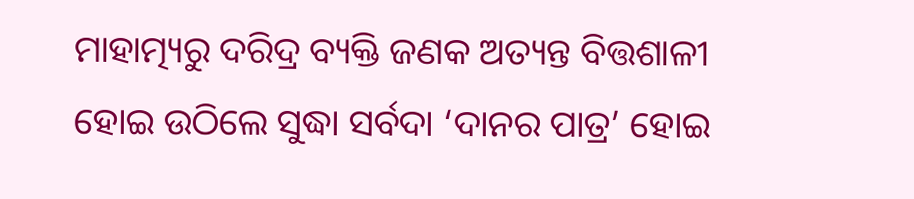ମାହାତ୍ମ୍ୟରୁ ଦରିଦ୍ର ବ୍ୟକ୍ତି ଜଣକ ଅତ୍ୟନ୍ତ ବିତ୍ତଶାଳୀ ହୋଇ ଉଠିଲେ ସୁଦ୍ଧା ସର୍ବଦା ‘ଦାନର ପାତ୍ର’ ହୋଇ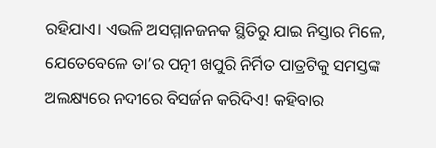ରହିଯାଏ। ଏଭଳି ଅସମ୍ମାନଜନକ ସ୍ଥିତିରୁ ଯାଇ ନିସ୍ତାର ମିଳେ, ଯେତେବେଳେ ତା’ର ପତ୍ନୀ ଖପୁରି ନିର୍ମିତ ପାତ୍ରଟିକୁ ସମସ୍ତଙ୍କ ଅଲକ୍ଷ୍ୟରେ ନଦୀରେ ବିସର୍ଜନ କରିଦିଏ! କହିବାର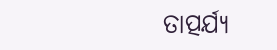ତାତ୍ପର୍ଯ୍ୟ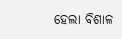ହେଲା ବିଶାଳ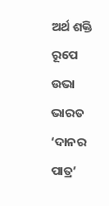ଅର୍ଥ ଶକ୍ତି ରୂପେ ଉଭା ଭାରତ ‘ଦାନର ପାତ୍ର’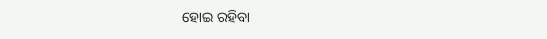ହୋଇ ରହିବା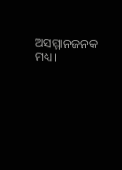ଅସମ୍ମାନଜନକ ମଧ୍ୟ।